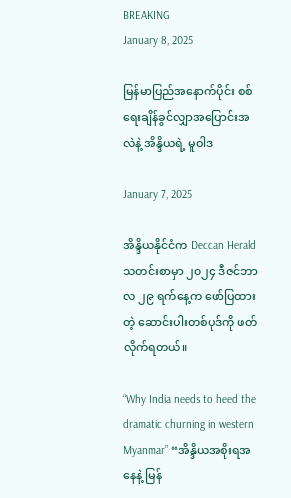BREAKING
January 8, 2025

မြန်မာပြည်အနောက်ပိုင်း စစ်ရေးချိန်ခွင်လျှာအပြောင်းအလဲနဲ့ အိန္ဒိယရဲ့ မူဝါဒ

January 7, 2025

အိန္ဒိယနိုင်ငံက Deccan Herald သတင်းစာမှာ ၂၀၂၄ ဒီဇင်ဘာလ ၂၉ ရက်နေ့က ဖော်ပြထားတဲ့ ဆောင်းပါးတစ်ပုဒ်ကို ဖတ်လိုက်ရတယ်။

“Why India needs to heed the dramatic churning in western Myanmar” “အိန္ဒိယအစိုးရအနေနဲ့ မြန်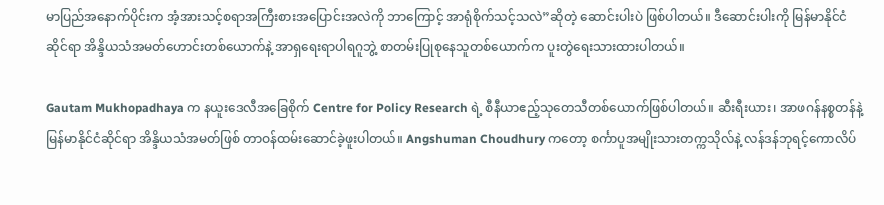မာပြည်အနောက်ပိုင်းက အံ့အားသင့်စရာအကြီးစားအပြောင်းအလဲကို ဘာကြောင့် အာရုံစိုက်သင့်သလဲ”ဆိုတဲ့ ဆောင်းပါးပဲ ဖြစ်ပါတယ်။ ဒီဆောင်းပါးကို မြန်မာနိုင်ငံဆိုင်ရာ အိန္ဒိယသံအမတ်ဟောင်းတစ်ယောက်နဲ့ အာရှရေးရာပါရဂူဘွဲ့ စာတမ်းပြုစုနေသူတစ်ယောက်က ပူးတွဲရေးသားထားပါတယ်။

Gautam Mukhopadhaya က နယူးဒေလီအခြေစိုက် Centre for Policy Research ရဲ့ စီနီယာဧည့်သုတေသီတစ်ယောက်ဖြစ်ပါတယ်။ ဆီးရီးယား၊ အာဖဂန်နစ္စတန်နဲ့ မြန်မာနိုင်ငံဆိုင်ရာ အိန္ဒိယသံအမတ်ဖြစ် တာဝန်ထမ်းဆောင်ခဲ့ဖူးပါတယ်။ Angshuman Choudhury ကတော့ စင်္ကာပူအမျိုးသားတက္ကသိုလ်နဲ့ လန်ဒန်ဘုရင့်ကောလိပ်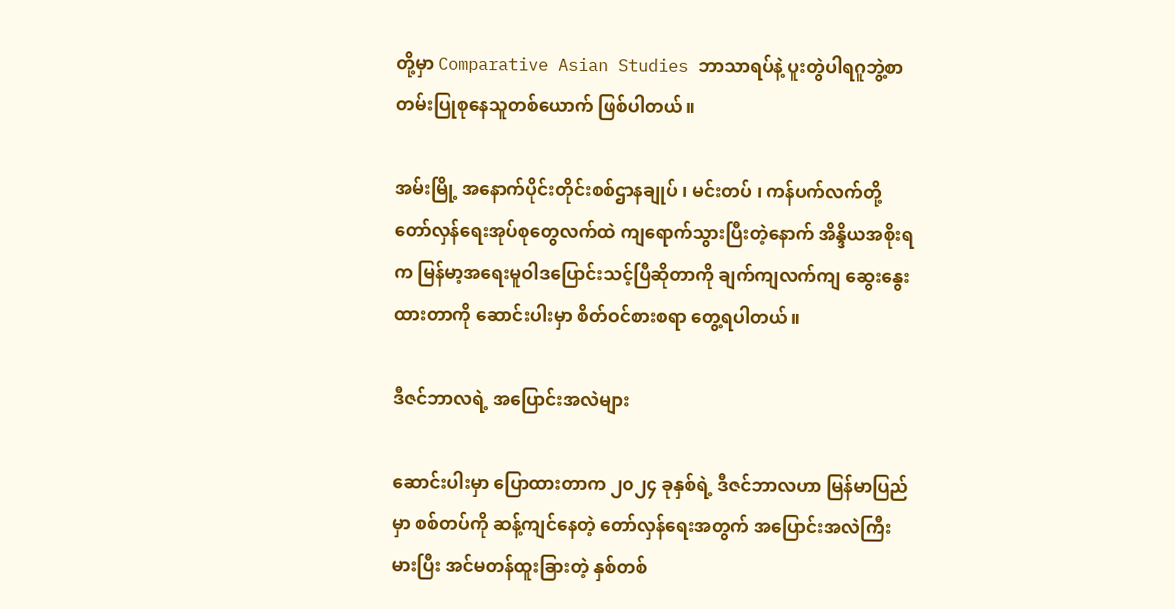တို့မှာ Comparative Asian Studies ဘာသာရပ်နဲ့ ပူးတွဲပါရဂူဘွဲ့စာတမ်းပြုစုနေသူတစ်ယောက် ဖြစ်ပါတယ်။

အမ်းမြို့ အနောက်ပိုင်းတိုင်းစစ်ဌာနချုပ် ၊ မင်းတပ် ၊ ကန်ပက်လက်တို့ တော်လှန်ရေးအုပ်စုတွေလက်ထဲ ကျရောက်သွားပြီးတဲ့နောက် အိန္ဒိယအစိုးရက မြန်မာ့အရေးမူဝါဒပြောင်းသင့်ပြီဆိုတာကို ချက်ကျလက်ကျ ဆွေးနွေးထားတာကို ဆောင်းပါးမှာ စိတ်ဝင်စားစရာ တွေ့ရပါတယ်။

ဒီဇင်ဘာလရဲ့ အပြောင်းအလဲများ

ဆောင်းပါးမှာ ပြောထားတာက ၂၀၂၄ ခုနှစ်ရဲ့ ဒီဇင်ဘာလဟာ မြန်မာပြည်မှာ စစ်တပ်ကို ဆန့်ကျင်နေတဲ့ တော်လှန်ရေးအတွက် အပြောင်းအလဲကြီးမားပြီး အင်မတန်ထူးခြားတဲ့ နှစ်တစ်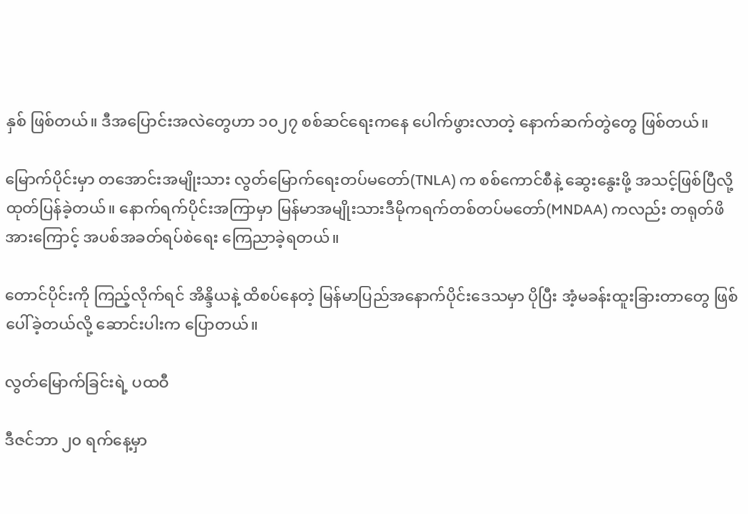နှစ် ဖြစ်တယ်။ ဒီအပြောင်းအလဲတွေဟာ ၁၀၂၇ စစ်ဆင်ရေးကနေ ပေါက်ဖွားလာတဲ့ နောက်ဆက်တွဲတွေ ဖြစ်တယ်။

မြောက်ပိုင်းမှာ တအောင်းအမျိုးသား လွတ်မြောက်ရေးတပ်မတော်(TNLA) က စစ်ကောင်စီနဲ့ ဆွေးနွေးဖို့ အသင့်ဖြစ်ပြီလို့ ထုတ်ပြန်ခဲ့တယ်။ နောက်ရက်ပိုင်းအကြာမှာ မြန်မာအမျိုးသားဒီမိုကရက်တစ်တပ်မတော်(MNDAA) ကလည်း တရုတ်ဖိအားကြောင့် အပစ်အခတ်ရပ်စဲရေး ကြေညာခဲ့ရတယ်။

တောင်ပိုင်းကို ကြည့်လိုက်ရင် အိန္ဒိယနဲ့ ထိစပ်နေတဲ့ မြန်မာပြည်အနောက်ပိုင်းဒေသမှာ ပိုပြီး အံ့မခန်းထူးခြားတာတွေ ဖြစ်ပေါ်ခဲ့တယ်လို့ ဆောင်းပါးက ပြောတယ်။

လွတ်မြောက်ခြင်းရဲ့ ပထဝီ

ဒီဇင်ဘာ ၂၀ ရက်နေ့မှာ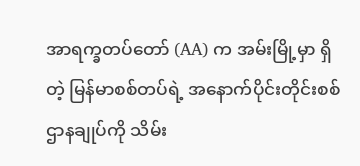အာရက္ခတပ်တော် (AA) က အမ်းမြို့မှာ ရှိတဲ့ မြန်မာစစ်တပ်ရဲ့ အနောက်ပိုင်းတိုင်းစစ်ဌာနချုပ်ကို သိမ်း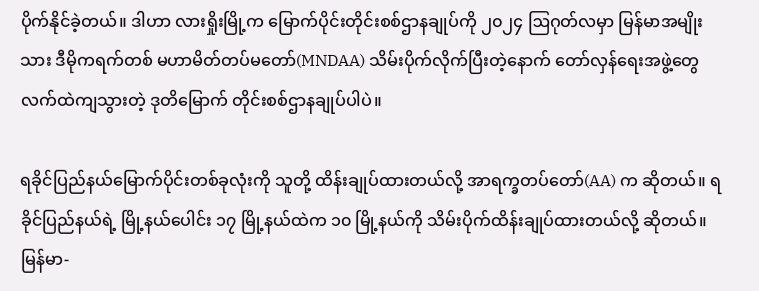ပိုက်နိုင်ခဲ့တယ်။ ဒါဟာ လားရှိုးမြို့က မြောက်ပိုင်းတိုင်းစစ်ဌာနချုပ်ကို ၂၀၂၄ ဩဂုတ်လမှာ မြန်မာအမျိုးသား ဒီမိုကရက်တစ် မဟာမိတ်တပ်မတော်(MNDAA) သိမ်းပိုက်လိုက်ပြီးတဲ့နောက် တော်လှန်ရေးအဖွဲ့တွေလက်ထဲကျသွားတဲ့ ဒုတိမြောက် တိုင်းစစ်ဌာနချုပ်ပါပဲ။

ရခိုင်ပြည်နယ်မြောက်ပိုင်းတစ်ခုလုံးကို သူတို့ ထိန်းချုပ်ထားတယ်လို့ အာရက္ခတပ်တော်(AA) က ဆိုတယ်။ ရခိုင်ပြည်နယ်ရဲ့ မြို့နယ်ပေါင်း ၁၇ မြို့နယ်ထဲက ၁၀ မြို့နယ်ကို သိမ်းပိုက်ထိန်းချုပ်ထားတယ်လို့ ဆိုတယ်။ မြန်မာ-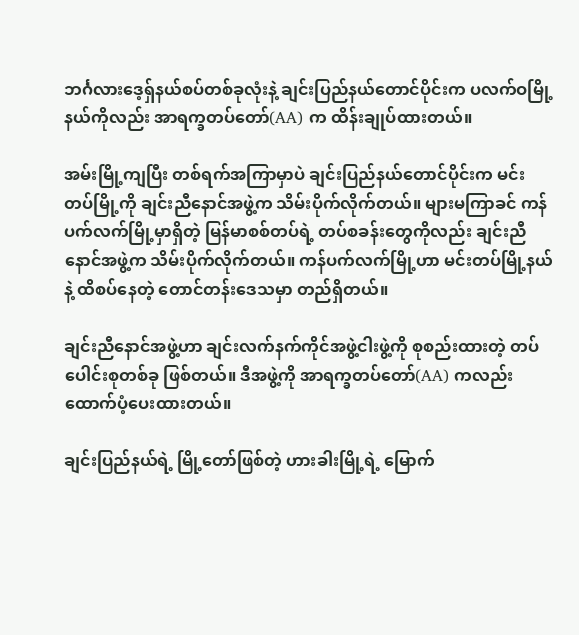ဘင်္ဂလားဒေ့ရှ်နယ်စပ်တစ်ခုလုံးနဲ့ ချင်းပြည်နယ်တောင်ပိုင်းက ပလက်ဝမြို့နယ်ကိုလည်း အာရက္ခတပ်တော်(AA) က ထိန်းချုပ်ထားတယ်။

အမ်းမြို့ကျပြီး တစ်ရက်အကြာမှာပဲ ချင်းပြည်နယ်တောင်ပိုင်းက မင်းတပ်မြို့ကို ချင်းညီနောင်အဖွဲ့က သိမ်းပိုက်လိုက်တယ်။ များမကြာခင် ကန်ပက်လက်မြို့မှာရှိတဲ့ မြန်မာစစ်တပ်ရဲ့ တပ်စခန်းတွေကိုလည်း ချင်းညီနောင်အဖွဲ့က သိမ်းပိုက်လိုက်တယ်။ ကန်ပက်လက်မြို့ဟာ မင်းတပ်မြို့နယ်နဲ့ ထိစပ်နေတဲ့ တောင်တန်းဒေသမှာ တည်ရှိတယ်။

ချင်းညီနောင်အဖွဲ့ဟာ ချင်းလက်နက်ကိုင်အဖွဲ့ငါးဖွဲ့ကို စုစည်းထားတဲ့ တပ်ပေါင်းစုတစ်ခု ဖြစ်တယ်။ ဒီအဖွဲ့ကို အာရက္ခတပ်တော်(AA) ကလည်း ထောက်ပံ့ပေးထားတယ်။

ချင်းပြည်နယ်ရဲ့ မြို့တော်ဖြစ်တဲ့ ဟားခါးမြို့ရဲ့ မြောက်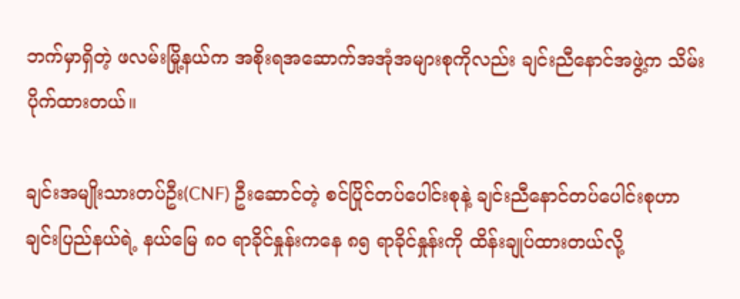ဘက်မှာရှိတဲ့ ဖလမ်းမြို့နယ်က အစိုးရအဆောက်အအုံအများစုကိုလည်း ချင်းညီနောင်အဖွဲ့က သိမ်းပိုက်ထားတယ်။

ချင်းအမျိုးသားတပ်ဦး(CNF) ဦးဆောင်တဲ့ စင်ပြိုင်တပ်ပေါင်းစုနဲ့ ချင်းညီနောင်တပ်ပေါင်းစုဟာ ချင်းပြည်နယ်ရဲ့ နယ်မြေ ၈၀ ရာခိုင်နှုန်းကနေ ၈၅ ရာခိုင်နှုန်းကို ထိန်းချုပ်ထားတယ်လို့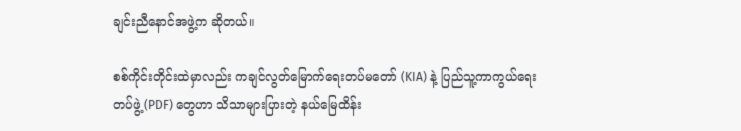ချင်းညီနောင်အဖွဲ့က ဆိုတယ်။

စစ်ကိုင်းတိုင်းထဲမှာလည်း ကချင်လွတ်မြောက်ရေးတပ်မတော် (KIA) နဲ့ ပြည်သူ့ကာကွယ်ရေးတပ်ဖွဲ့(PDF) တွေဟာ သိသာများပြားတဲ့ နယ်မြေထိန်း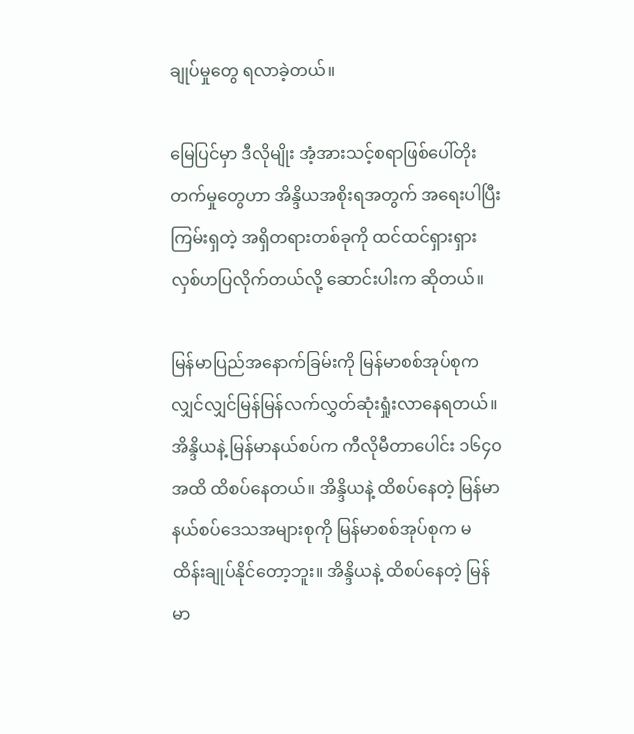ချုပ်မှုတွေ ရလာခဲ့တယ်။

မြေပြင်မှာ ဒီလိုမျိုး အံ့အားသင့်စရာဖြစ်ပေါ်တိုးတက်မှုတွေဟာ အိန္ဒိယအစိုးရအတွက် အရေးပါပြီး ကြမ်းရှတဲ့ အရှိတရားတစ်ခုကို ထင်ထင်ရှားရှား လှစ်ဟပြလိုက်တယ်လို့ ဆောင်းပါးက ဆိုတယ်။

မြန်မာပြည်အနောက်ခြမ်းကို မြန်မာစစ်အုပ်စုက လျှင်လျှင်မြန်မြန်လက်လွှတ်ဆုံးရှုံးလာနေရတယ်။ အိန္ဒိယနဲ့ မြန်မာနယ်စပ်က ကီလိုမီတာပေါင်း ၁၆၄၀ အထိ ထိစပ်နေတယ်။ အိန္ဒိယနဲ့ ထိစပ်နေတဲ့ မြန်မာနယ်စပ်ဒေသအများစုကို မြန်မာစစ်အုပ်စုက မထိန်းချုပ်နိုင်တော့ဘူး။ အိန္ဒိယနဲ့ ထိစပ်နေတဲ့ မြန်မာ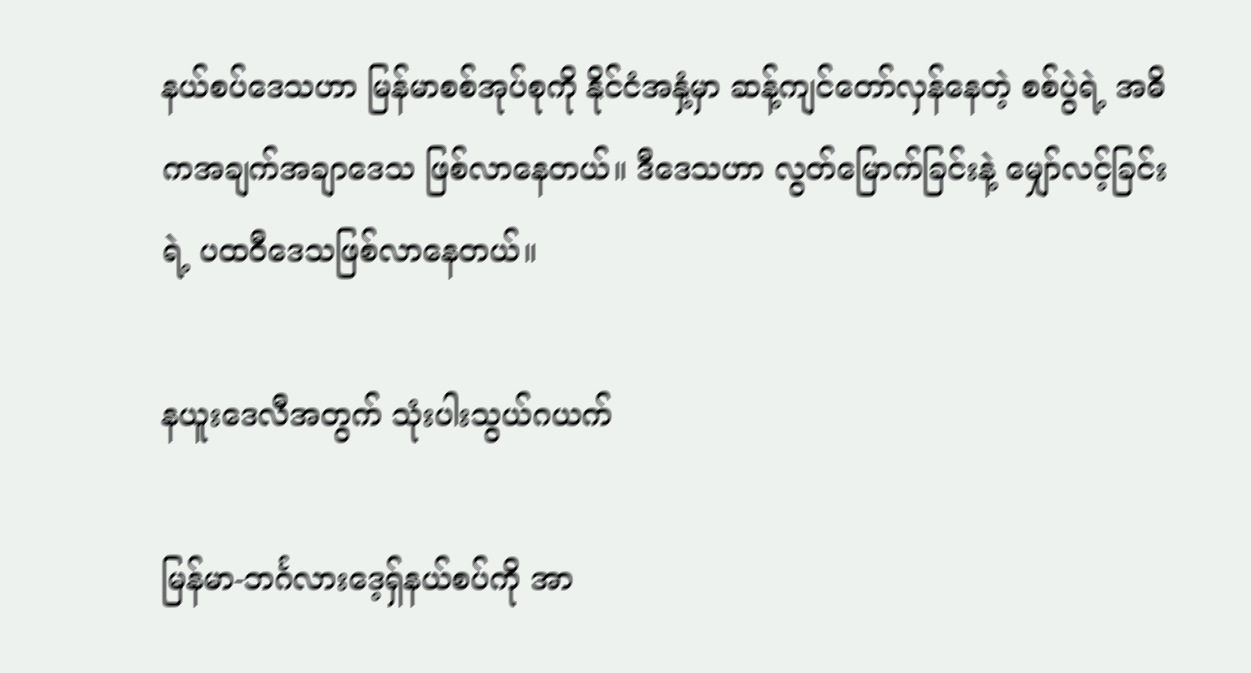နယ်စပ်ဒေသဟာ မြန်မာစစ်အုပ်စုကို နိုင်ငံအနှံ့မှာ ဆန့်ကျင်တော်လှန်နေတဲ့ စစ်ပွဲရဲ့ အဓိကအချက်အချာဒေသ ဖြစ်လာနေတယ်။ ဒီဒေသဟာ လွတ်မြောက်ခြင်းနဲ့ မျှော်လင့်ခြင်းရဲ့ ပထဝီဒေသဖြစ်လာနေတယ်။

နယူးဒေလီအတွက် သုံးပါးသွယ်ဂယက်

မြန်မာ-ဘင်္ဂလားဒေ့ရှ်နယ်စပ်ကို အာ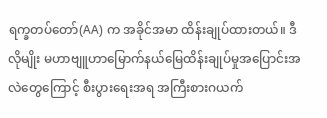ရက္ခတပ်တော်(AA) က အခိုင်အမာ ထိန်းချုပ်ထားတယ်။ ဒီလိုမျိုး မဟာဗျူဟာမြောက်နယ်မြေထိန်းချုပ်မှုအပြောင်းအလဲတွေကြောင့် စီးပွားရေးအရ အကြီးစားဂယက်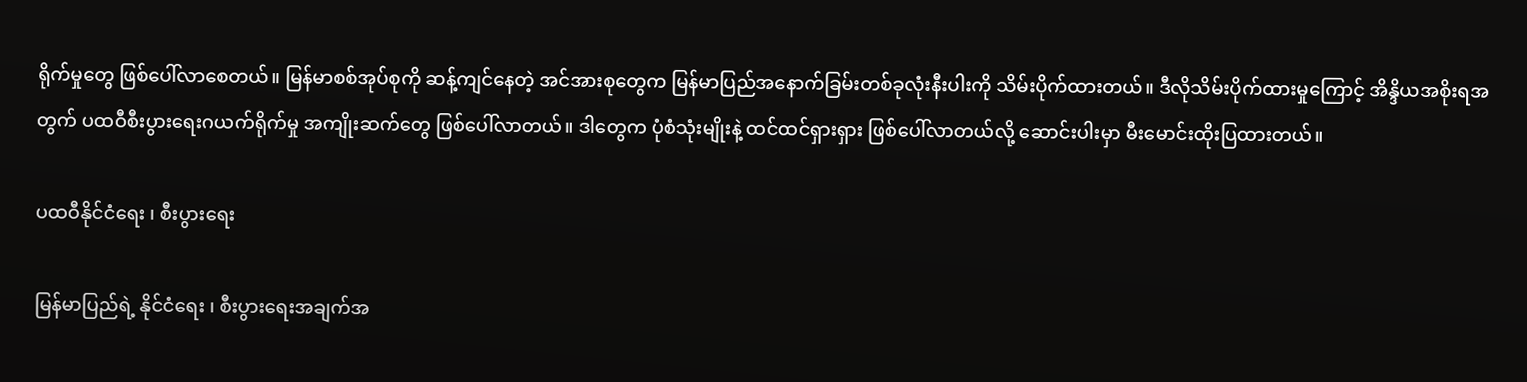ရိုက်မှုတွေ ဖြစ်ပေါ်လာစေတယ်။ မြန်မာစစ်အုပ်စုကို ဆန့်ကျင်နေတဲ့ အင်အားစုတွေက မြန်မာပြည်အနောက်ခြမ်းတစ်ခုလုံးနီးပါးကို သိမ်းပိုက်ထားတယ်။ ဒီလိုသိမ်းပိုက်ထားမှုကြောင့် အိန္ဒိယအစိုးရအတွက် ပထဝီစီးပွားရေးဂယက်ရိုက်မှု အကျိုးဆက်တွေ ဖြစ်ပေါ်လာတယ်။ ဒါတွေက ပုံစံသုံးမျိုးနဲ့ ထင်ထင်ရှားရှား ဖြစ်ပေါ်လာတယ်လို့ ဆောင်းပါးမှာ မီးမောင်းထိုးပြထားတယ်။

ပထဝီနိုင်ငံရေး ၊ စီးပွားရေး

မြန်မာပြည်ရဲ့ နိုင်ငံရေး ၊ စီးပွားရေးအချက်အ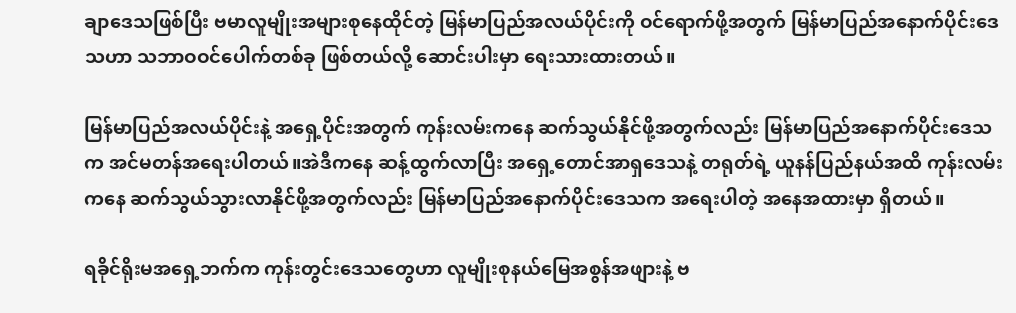ချာဒေသဖြစ်ပြီး ဗမာလူမျိုးအများစုနေထိုင်တဲ့ မြန်မာပြည်အလယ်ပိုင်းကို ဝင်ရောက်ဖို့အတွက် မြန်မာပြည်အနောက်ပိုင်းဒေသဟာ သဘာဝဝင်ပေါက်တစ်ခု ဖြစ်တယ်လို့ ဆောင်းပါးမှာ ရေးသားထားတယ်။

မြန်မာပြည်အလယ်ပိုင်းနဲ့ အရှေ့ပိုင်းအတွက် ကုန်းလမ်းကနေ ဆက်သွယ်နိုင်ဖို့အတွက်လည်း မြန်မာပြည်အနောက်ပိုင်းဒေသက အင်မတန်အရေးပါတယ်။အဲဒီကနေ ဆန့်ထွက်လာပြီး အရှေ့တောင်အာရှဒေသနဲ့ တရုတ်ရဲ့ ယူနန်ပြည်နယ်အထိ ကုန်းလမ်းကနေ ဆက်သွယ်သွားလာနိုင်ဖို့အတွက်လည်း မြန်မာပြည်အနောက်ပိုင်းဒေသက အရေးပါတဲ့ အနေအထားမှာ ရှိတယ်။

ရခိုင်ရိုးမအရှေ့ဘက်က ကုန်းတွင်းဒေသတွေဟာ လူမျိုးစုနယ်မြေအစွန်အဖျားနဲ့ ဗ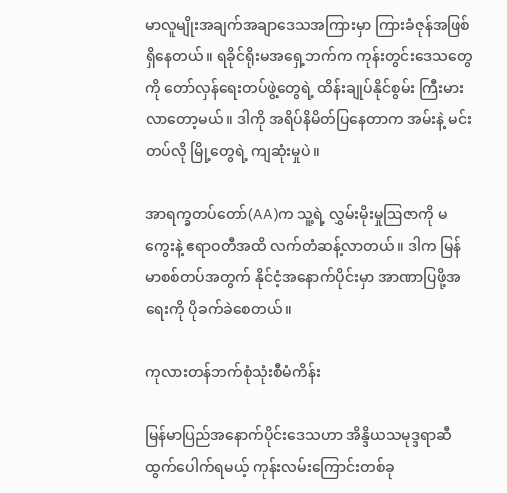မာလူမျိုးအချက်အချာဒေသအကြားမှာ ကြားခံဇုန်အဖြစ် ရှိနေတယ်။ ရခိုင်ရိုးမအရှေ့ဘက်က ကုန်းတွင်းဒေသတွေကို တော်လှန်ရေးတပ်ဖွဲ့တွေရဲ့ ထိန်းချုပ်နိုင်စွမ်း ကြီးမားလာတော့မယ်။ ဒါကို အရိပ်နိမိတ်ပြနေတာက အမ်းနဲ့ မင်းတပ်လို မြို့တွေရဲ့ ကျဆုံးမှုပဲ။

အာရက္ခတပ်တော်(AA)က သူ့ရဲ့ လွှမ်းမိုးမှုဩဇာကို မကွေးနဲ့ ဧရာဝတီအထိ လက်တံဆန့်လာတယ်။ ဒါက မြန်မာစစ်တပ်အတွက် နိုင်ငံ့အနောက်ပိုင်းမှာ အာဏာပြဖို့အရေးကို ပိုခက်ခဲစေတယ်။

ကုလားတန်ဘက်စုံသုံးစီမံကိန်း

မြန်မာပြည်အနောက်ပိုင်းဒေသဟာ အိန္ဒိယသမုဒ္ဒရာဆီ ထွက်ပေါက်ရမယ့် ကုန်းလမ်းကြောင်းတစ်ခု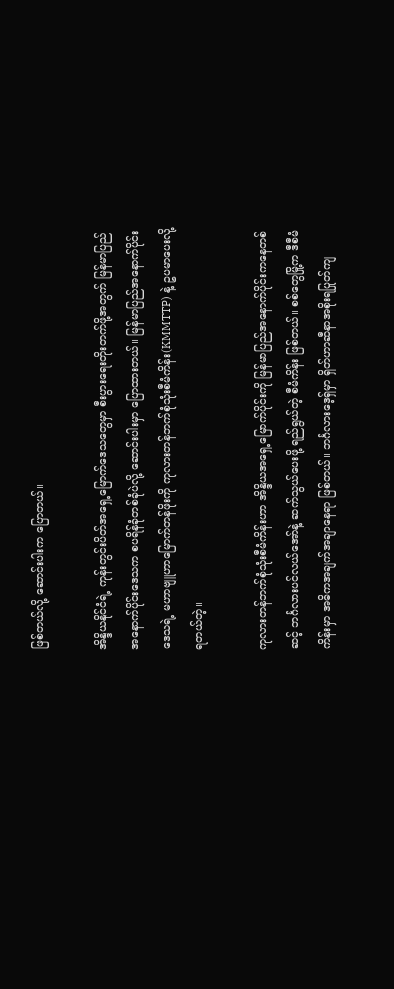ဖြစ်တယ်လို့ ဆောင်းပါးက ပြောတယ်။

အိန္ဒိယနိုင်ငံရဲ့ ကုန်းတွင်းပိတ်အရှေ့မြောက်ဒေသတွေမှာ စီးပွားရေးတိုးတက်ဖို့အတွက် မြန်မာပြည်အနောက်ပိုင်းဒေသက စပရိန်ခုံတစ်ခုံပဲလို့ ဆောင်းပါးမှာ ပြောထားတယ်။ မြန်မာပြည်အနောက်ပိုင်းဒေသရဲ့ မဟာဗျူဟာမြောက်တန်ဖိုးကို ကုလားတန်ဘက်စုံသုံးစီမံကိန်း(KMMTTP) နဲ့ ဥပမာပေးလို့ ရတယ်တဲ့။

ကုလားတန်ဘက်စုံသုံးစီမံကိန်းဟာ အိန္ဒိယအရှေ့မြောက်ပိုင်းကို မြန်မာပြည်အနောက်ပိုင်းကနေတစ်ဆင့် ဘင်္ဂလားပင်လယ်အော်နဲ့ ဆက်သွယ်ပေးဖို့ ရည်ရွယ်တဲ့ စီမံကိန်း ဖြစ်တယ်။ စစ်တွေမြို့က ဒီစီမံကိန်းမှာ အဓိကအချက်အချာနေရာ ဖြစ်တယ်။ ဘင်္ဂလားဒေ့ရှ်မှာ ရှိတ်ဟာဆီနာအစိုးရပြုတ်ကျ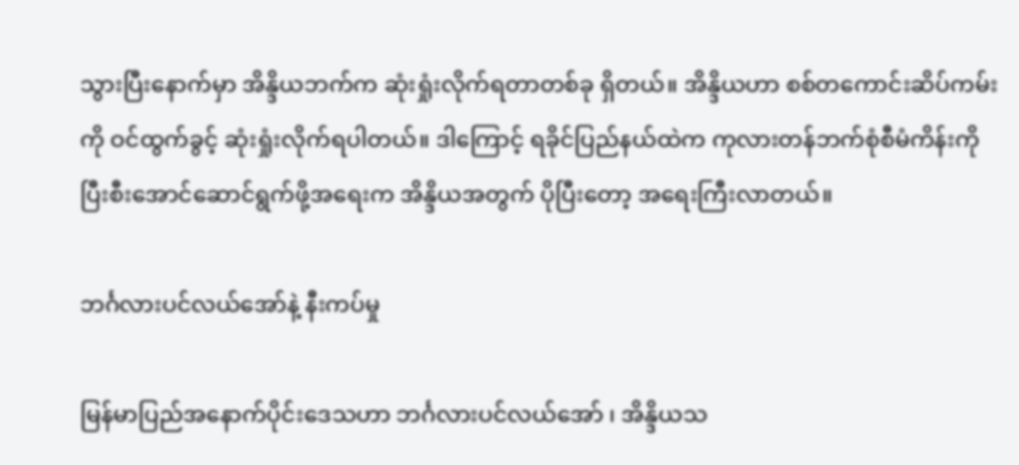သွားပြီးနောက်မှာ အိန္ဒိယဘက်က ဆုံးရှုံးလိုက်ရတာတစ်ခု ရှိတယ်။ အိန္ဒိယဟာ စစ်တကောင်းဆိပ်ကမ်းကို ဝင်ထွက်ခွင့် ဆုံးရှုံးလိုက်ရပါတယ်။ ဒါကြောင့် ရခိုင်ပြည်နယ်ထဲက ကုလားတန်ဘက်စုံစီမံကိန်းကို ပြီးစီးအောင်ဆောင်ရွက်ဖို့အရေးက အိန္ဒိယအတွက် ပိုပြီးတော့ အရေးကြီးလာတယ်။

ဘင်္ဂလားပင်လယ်အော်နဲ့ နီးကပ်မှု

မြန်မာပြည်အနောက်ပိုင်းဒေသဟာ ဘင်္ဂလားပင်လယ်အော် ၊ အိန္ဒိယသ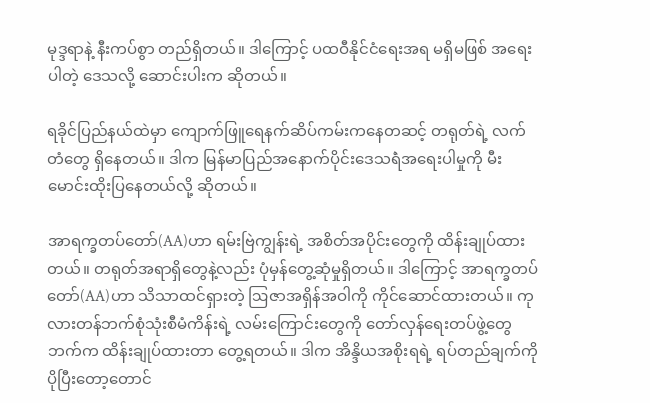မုဒ္ဒရာနဲ့ နီးကပ်စွာ တည်ရှိတယ်။ ဒါကြောင့် ပထဝီနိုင်ငံရေးအရ မရှိမဖြစ် အရေးပါတဲ့ ဒေသလို့ ဆောင်းပါးက ဆိုတယ်။

ရခိုင်ပြည်နယ်ထဲမှာ ကျောက်ဖြူရေနက်ဆိပ်ကမ်းကနေတဆင့် တရုတ်ရဲ့ လက်တံတွေ ရှိနေတယ်။ ဒါက မြန်မာပြည်အနောက်ပိုင်းဒေသရဲံအရေးပါမှုကို မီးမောင်းထိုးပြနေတယ်လို့ ဆိုတယ်။

အာရက္ခတပ်တော်(AA)ဟာ ရမ်းဗြဲကျွန်းရဲ့ အစိတ်အပိုင်းတွေကို ထိန်းချုပ်ထားတယ်။ တရုတ်အရာရှိတွေနဲ့လည်း ပုံမှန်တွေ့ဆုံမှုရှိတယ်။ ဒါကြောင့် အာရက္ခတပ်တော်(AA)ဟာ သိသာထင်ရှားတဲ့ ဩဇာအရှိန်အဝါကို ကိုင်ဆောင်ထားတယ်။ ကုလားတန်ဘက်စုံသုံးစီမံကိန်းရဲ့ လမ်းကြောင်းတွေကို တော်လှန်ရေးတပ်ဖွဲ့တွေဘက်က ထိန်းချုပ်ထားတာ တွေ့ရတယ်။ ဒါက အိန္ဒိယအစိုးရရဲ့ ရပ်တည်ချက်ကို ပိုပြီးတော့တောင်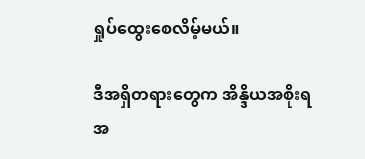ရှုပ်ထွေးစေလိမ့်မယ်။

ဒီအရှိတရားတွေက အိန္ဒိယအစိုးရအ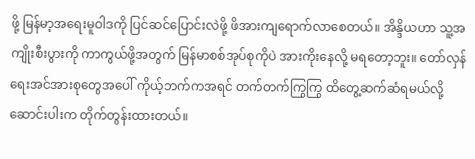ဖို့ မြန်မာ့အရေးမူဝါဒကို ပြင်ဆင်ပြောင်းလဲဖို့ ဖိအားကျရောက်လာစေတယ်။ အိန္ဒိယဟာ သူ့အကျိုးစီးပွားကို ကာကွယ်ဖို့အတွက် မြန်မာစစ်အုပ်စုကိုပဲ အားကိုးနေလို့ မရတော့ဘူး။ တော်လှန်ရေးအင်အားစုတွေအပေါ် ကိုယ့်ဘက်ကအရင် တက်တက်ကြွကြွ ထိတွေ့ဆက်ဆံရမယ်လို့ ဆောင်းပါးက တိုက်တွန်းထားတယ်။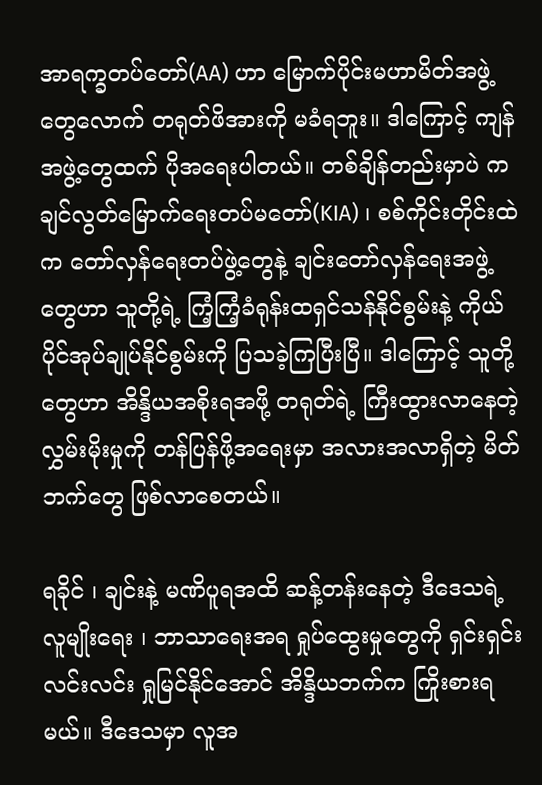အာရက္ခတပ်တော်(AA) ဟာ မြောက်ပိုင်းမဟာမိတ်အဖွဲ့တွေလောက် တရုတ်ဖိအားကို မခံရဘူး။ ဒါကြောင့် ကျန်အဖွဲ့တွေထက် ပိုအရေးပါတယ်။ တစ်ချိန်တည်းမှာပဲ ကချင်လွတ်မြောက်ရေးတပ်မတော်(KIA) ၊ စစ်ကိုင်းတိုင်းထဲက တော်လှန်ရေးတပ်ဖွဲ့တွေနဲ့ ချင်းတော်လှန်ရေးအဖွဲ့တွေဟာ သူတို့ရဲ့ ကြံ့ကြံ့ခံရုန်းထရှင်သန်နိုင်စွမ်းနဲ့ ကိုယ်ပိုင်အုပ်ချုပ်နိုင်စွမ်းကို ပြသခဲ့ကြပြီးပြီ။ ဒါကြောင့် သူတို့တွေဟာ အိန္ဒိယအစိုးရအဖို့ တရုတ်ရဲ့ ကြီးထွားလာနေတဲ့ လွှမ်းမိုးမှုကို တန်ပြန်ဖို့အရေးမှာ အလားအလာရှိတဲ့ မိတ်ဘက်တွေ ဖြစ်လာစေတယ်။

ရခိုင် ၊ ချင်းနဲ့ မဏိပူရအထိ ဆန့်တန်းနေတဲ့ ဒီဒေသရဲ့ လူမျိုးရေး ၊ ဘာသာရေးအရ ရှုပ်ထွေးမှုတွေကို ရှင်းရှင်းလင်းလင်း ရှုမြင်နိုင်အောင် အိန္ဒိယဘက်က ကြိုးစားရမယ်။ ဒီဒေသမှာ လူအ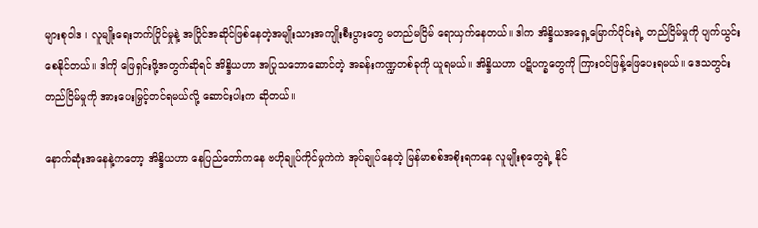များစုဝါဒ ၊ လူမျိုးရေးဘက်ပြိုင်မှုနဲ့ အပြိုင်အဆိုင်ဖြစ်နေတဲ့အမျိုးသားအကျိုးစီးပွားတွေ မတည်မငြိမ် ရောယှက်နေတယ်။ ဒါက အိန္ဒိယအရှေ့မြောက်ပိုင်းရဲ့ တည်ငြိမ်မှုကို ပျက်ယွင်းစေနိုင်တယ်။ ဒါကို ဖြေရှင်းဖို့အတွက်ဆိုရင် အိန္ဒိယဟာ အပြုသဘောဆောင်တဲ့ အခန်းကဏ္ဍတစ်ခုကို ယူရမယ်။ အိန္ဒိယဟာ ပဋိပက္ခတွေကို ကြားဝင်ဖြန့်ဖြေပေးရမယ်။ ဒေသတွင်းတည်ငြိမ်မှုကို အားပေးမြှင့်တင်ရမယ်လို့ ဆောင်းပါးက ဆိုတယ်။

နောက်ဆုံးအနေနဲ့ကတော့ အိန္ဒိယဟာ နေပြည်တော်ကနေ ဗဟိုချုပ်ကိုင်မှုကဲကဲ အုပ်ချုပ်နေတဲ့ မြန်မာစစ်အစိုးရကနေ လူမျိုးစုတွေရဲ့ နိုင်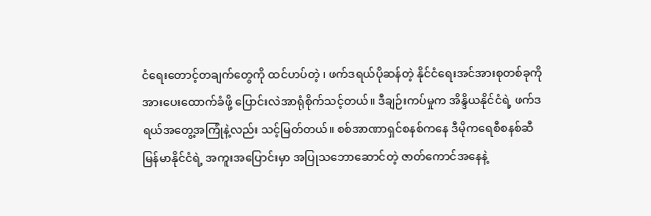ငံရေးတောင့်တချက်တွေကို ထင်ဟပ်တဲ့ ၊ ဖက်ဒရယ်ပိုဆန်တဲ့ နိုင်ငံရေးအင်အားစုတစ်ခုကို အားပေးထောက်ခံဖို့ ပြောင်းလဲအာရုံစိုက်သင့်တယ်။ ဒီချဉ်းကပ်မှုက အိန္ဒိယနိုင်ငံရဲ့ ဖက်ဒရယ်အတွေ့အကြုံနဲ့လည်း သင့်မြတ်တယ်။ စစ်အာဏာရှင်စနစ်ကနေ ဒီမိုကရေစီစနစ်ဆီ မြန်မာနိုင်ငံရဲ့ အကူးအပြောင်းမှာ အပြုသဘောဆောင်တဲ့ ဇာတ်ကောင်အနေနဲ့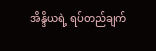အိန္ဒိယရဲ့ ရပ်တည်ချက်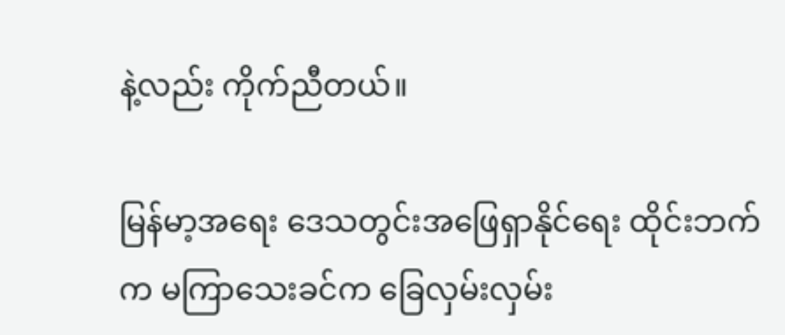နဲ့လည်း ကိုက်ညီတယ်။

မြန်မာ့အရေး ဒေသတွင်းအဖြေရှာနိုင်ရေး ထိုင်းဘက်က မကြာသေးခင်က ခြေလှမ်းလှမ်း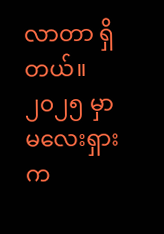လာတာ ရှိတယ်။ ၂၀၂၅ မှာ မလေးရှားက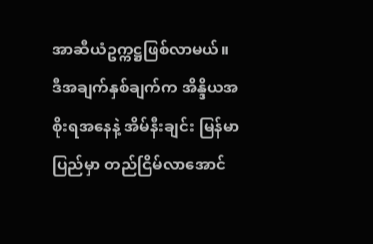အာဆီယံဥက္ကဋ္ဌဖြစ်လာမယ်။ ဒီအချက်နှစ်ချက်က အိန္ဒိယအစိုးရအနေနဲ့ အိမ်နီးချင်း မြန်မာပြည်မှာ တည်ငြိမ်လာအောင်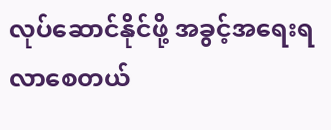လုပ်ဆောင်နိုင်ဖို့ အခွင့်အရေးရလာစေတယ်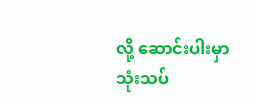လို့ ဆောင်းပါးမှာ သုံးသပ်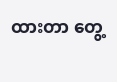ထားတာ တွေ့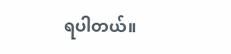ရပါတယ်။